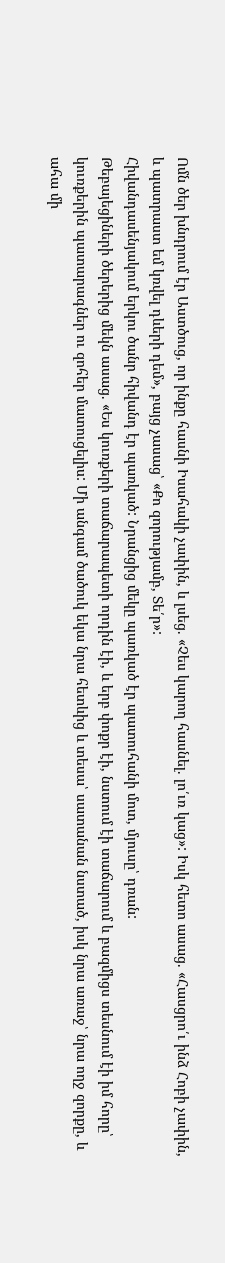Ոմն ծեր խնդրում էր Աստծուց, որ ինքը հասնի Իսահակի չափին, և լսեց. «Չես կարող հասնել. լո՛ւռ կաց»: Իսկ հետո ասաց. «Հասցրո՛ւ ինձ Հոբի չափին, և պատրաստ եմ կռվել դևերի դեմ», բայց չասաց՝ «Քո զորությամբ, Տե՛ր»:
Հիվանդասենյակում երկու ծանր հիվանդ էր պառկած: Նրանցից մեկը պառկած էր պատուհանի մոտ, մյուսը՝ դռան:
Թեբայեցիների ծերերից մեկն ասաց. «Ես կուռքերի տաճարապետի որդին էի, և երբ փոքր էի, նստում էի տաճարում և բազմիցս տեսնում էի իմ հորը՝ կուռքերին պատարագներ ու զոհեր մատուցելիս: Մի անգամ ծածուկ եկա նրա հետևից և տեսա՝ սատանան նստած, իսկ նրա առաջ՝ նրա ողջ զորքը, և ահա մի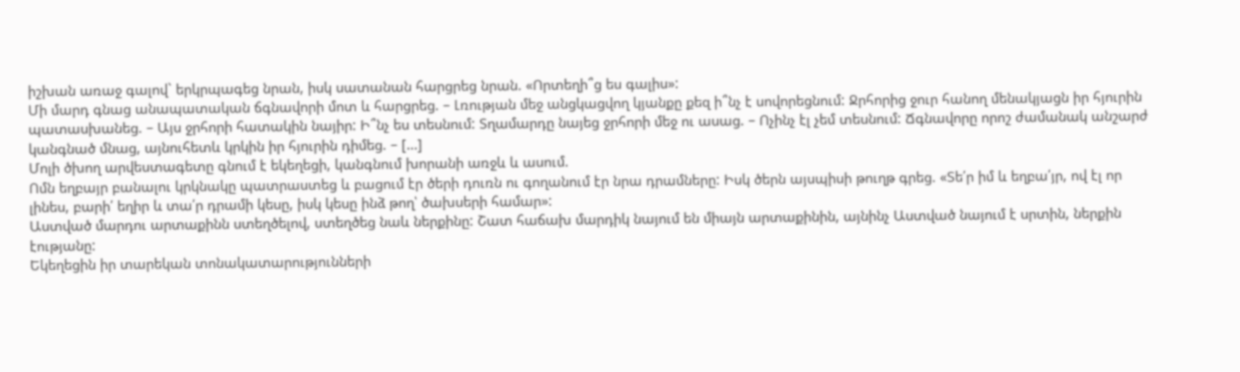իշխան առաջ գալով` երկրպագեց նրան, իսկ սատանան հարցրեց նրան. «Որտեղի՞ց ես գալիս»:
Մի մարդ գնաց անապատական ճգնավորի մոտ և հարցրեց. – Լռության մեջ անցկացվող կյանքը քեզ ի՞նչ է սովորեցնում: Ջրհորից ջուր հանող մենակյացն իր հյուրին պատասխանեց. – Այս ջրհորի հատակին նայիր: Ի՞նչ ես տեսնում: Տղամարդը նայեց ջրհորի մեջ ու ասաց. – Ոչինչ էլ չեմ տեսնում: Ճգնավորը որոշ ժամանակ անշարժ կանգնած մնաց, այնուհետև կրկին իր հյուրին դիմեց. – […]
Մոլի ծխող արվեստագետը գնում է եկեղեցի, կանգնում խորանի առջև և ասում.
Ոմն եղբայր բանալու կրկնակը պատրաստեց և բացում էր ծերի դուռն ու գողանում էր նրա դրամները: Իսկ ծերն այսպիսի թուղթ գրեց. «Տե՛ր իմ և եղբա՛յր, ով էլ որ լինես, բարի՛ եղիր և տա՛ր դրամի կեսը, իսկ կեսը ինձ թող՝ ծախսերի համար»:
Աստված մարդու արտաքինն ստեղծելով, ստեղծեց նաև ներքինը: Շատ հաճախ մարդիկ նայում են միայն արտաքինին, այնինչ Աստված նայում է սրտին, ներքին էությանը:
Եկեղեցին իր տարեկան տոնակատարությունների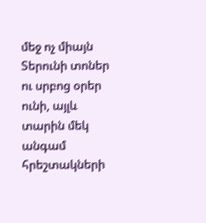մեջ ոչ միայն Տերունի տոներ ու սրբոց օրեր ունի, այլև տարին մեկ անգամ հրեշտակների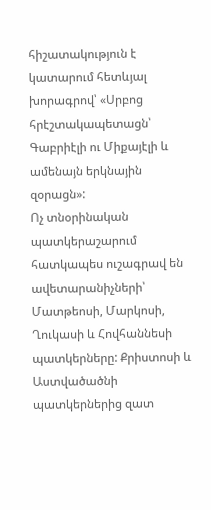հիշատակություն է կատարում հետևյալ խորագրով՝ «Սրբոց հրէշտակապետացն՝ Գաբրիէլի ու Միքայէլի և ամենայն երկնային զօրացն»:
Ոչ տնօրինական պատկերաշարում հատկապես ուշագրավ են ավետարանիչների՝ Մատթեոսի, Մարկոսի, Ղուկասի և Հովհաննեսի պատկերները: Քրիստոսի և Աստվածածնի պատկերներից զատ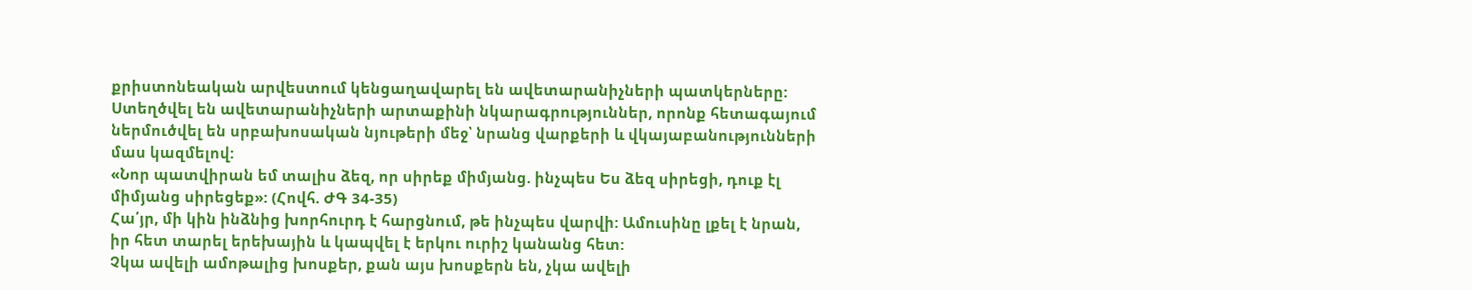քրիստոնեական արվեստում կենցաղավարել են ավետարանիչների պատկերները: Ստեղծվել են ավետարանիչների արտաքինի նկարագրություններ, որոնք հետագայում ներմուծվել են սրբախոսական նյութերի մեջ՝ նրանց վարքերի և վկայաբանությունների մաս կազմելով:
«Նոր պատվիրան եմ տալիս ձեզ, որ սիրեք միմյանց. ինչպես Ես ձեզ սիրեցի, դուք էլ միմյանց սիրեցեք»: (Հովհ. ԺԳ 34-35)
Հա՛յր, մի կին ինձնից խորհուրդ է հարցնում, թե ինչպես վարվի: Ամուսինը լքել է նրան, իր հետ տարել երեխային և կապվել է երկու ուրիշ կանանց հետ:
Չկա ավելի ամոթալից խոսքեր, քան այս խոսքերն են, չկա ավելի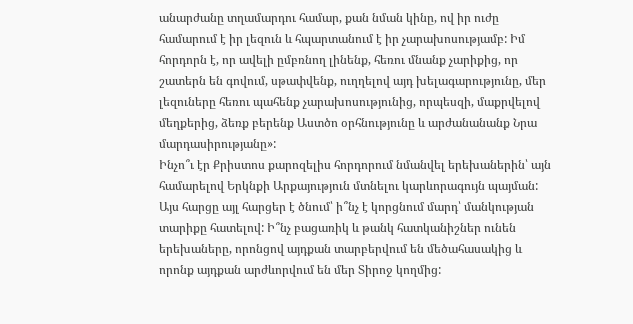անարժանը տղամարդու համար, քան նման կինը, ով իր ուժը համարում է իր լեզուն և հպարտանում է իր չարախոսությամբ: Իմ հորդորն է, որ ավելի ըմբռնող լինենք, հեռու մնանք չարիքից, որ շատերն են գովում, սթափվենք, ուղղելով այդ խելագարությունը, մեր լեզուները հեռու պահենք չարախոսությունից, որպեսզի, մաքրվելով մեղքերից, ձեռք բերենք Աստծո օրհնությունը և արժանանանք Նրա մարդասիրությանը»:
Ինչո՞ւ էր Քրիստոս քարոզելիս հորդորում նմանվել երեխաներին՝ այն համարելով Երկնքի Արքայություն մտնելու կարևորագույն պայման: Այս հարցը այլ հարցեր է ծնում՝ ի՞նչ է կորցնում մարդ՝ մանկության տարիքը հատելով: Ի՞նչ բացառիկ և թանկ հատկանիշներ ունեն երեխաները, որոնցով այդքան տարբերվում են մեծահասակից և որոնք այդքան արժևորվում են մեր Տիրոջ կողմից: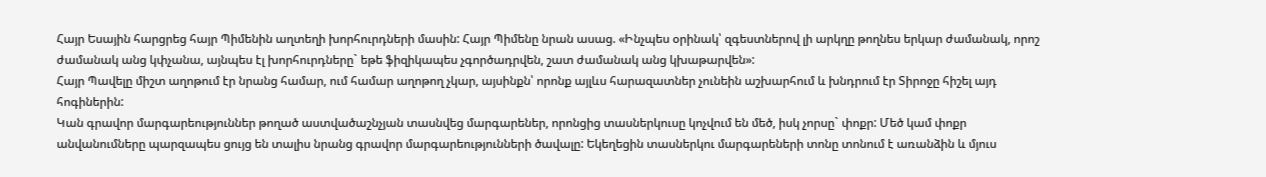Հայր Եսային հարցրեց հայր Պիմենին աղտեղի խորհուրդների մասին: Հայր Պիմենը նրան ասաց. «Ինչպես օրինակ՝ զգեստներով լի արկղը թողնես երկար ժամանակ, որոշ ժամանակ անց կփչանա, այնպես էլ խորհուրդները` եթե ֆիզիկապես չգործադրվեն, շատ ժամանակ անց կխաթարվեն»:
Հայր Պավելը միշտ աղոթում էր նրանց համար, ում համար աղոթող չկար, այսինքն՝ որոնք այլևս հարազատներ չունեին աշխարհում և խնդրում էր Տիրոջը հիշել այդ հոգիներին:
Կան գրավոր մարգարեություններ թողած աստվածաշնչյան տասնվեց մարգարեներ, որոնցից տասներկուսը կոչվում են մեծ, իսկ չորսը` փոքր: Մեծ կամ փոքր անվանումները պարզապես ցույց են տալիս նրանց գրավոր մարգարեությունների ծավալը: Եկեղեցին տասներկու մարգարեների տոնը տոնում է առանձին և մյուս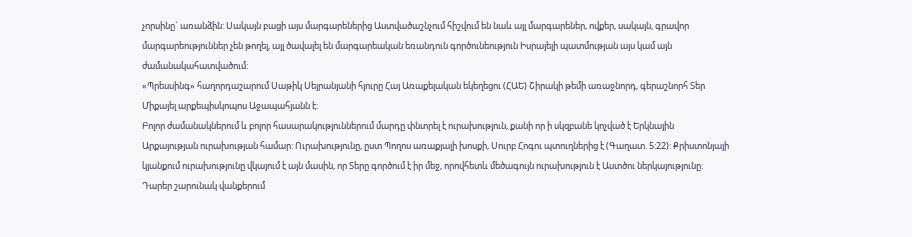չորսինը` առանձին: Սակայն բացի այս մարգարեներից Աստվածաշնչում հիշվում են նաև այլ մարգարեներ, ովքեր, սակայն, գրավոր մարգարեություններ չեն թողել, այլ ծավալել են մարգարեական եռանդուն գործունեություն Իսրայելի պատմության այս կամ այն ժամանակահատվածում:
«Պրեսսինգ» հաղորդաշարում Սաթիկ Սեյրանյանի հյուրը Հայ Առաքելական եկեղեցու (ՀԱԵ) Շիրակի թեմի առաջնորդ, գերաշնորհ Տեր Միքայել արքեպիսկոպոս Աջապահյանն է։
Բոլոր ժամանակներում և բոլոր հասարակություններում մարդը փնտրել է ուրախություն, քանի որ ի սկզբանե կոչված է Երկնային Արքայության ուրախության համար: Ուրախությունը, ըստ Պողոս առաքյալի խոսքի, Սուրբ Հոգու պտուղներից է (Գաղատ. 5:22): Քրիստոնյայի կյանքում ուրախությունը վկայում է այն մասին, որ Տերը գործում է իր մեջ, որովհետև մեծագույն ուրախություն է Աստծու ներկայությունը: Դարեր շարունակ վանքերում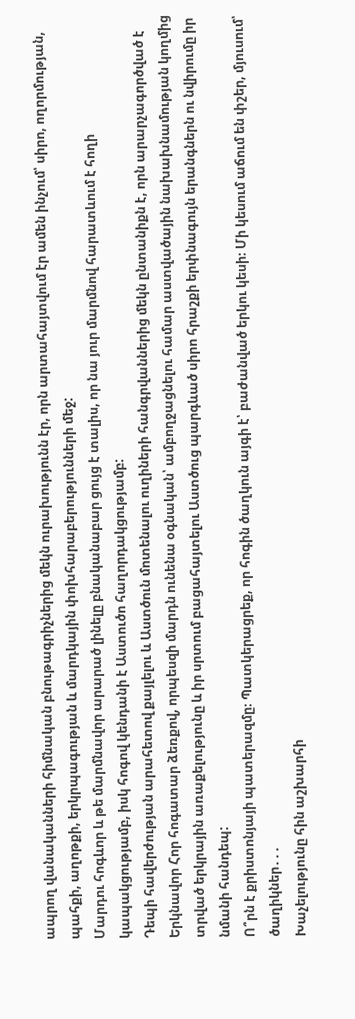ապրող վանականների հիմնական բնութագրիչներից մեկն ուրախությունն էր, որն արտահայտվում էր ամեն ինչում՝ սիրո, ողորմության, պահքի, աղոթքի, երկրպագության և մարդկային փոխհարաբերությունների մեջ:
Մարդու հոգևոր և թե մարմնավոր արարած լինելը բնականաբար ցույց է տալիս, որ նա յուր մարմնով հարատևում է հողի կապակցությամբ, իսկ հոգով կենդանի է Աստուծո հաղորդակցությամբ:
Դեպի հավերժության արահետով քայլելու և Աստծուն մոտենալու ուղիների հանգրվաններից մեկն ընտանիքն է, որն արարչագործված է Երկնավոր Հոր հոգատար ձեռքով, որպեսզի մարդն ունենա օգնական՝ ամբողջացնելու համար աստվածային նախախնամության կողմից տրված երկրային առաքելությունը և իր սրտում բացահայտելու Աստծուց պարգևած սիրո հրաշքի երփնագույն երանգներն ու նվիրումը իր նմանի հանդեպ:
Ո՞րն է քրիստոնյայի պատերազմը։ Պատկերացրեք, որ հոգին ծաղկուն այգի է՝ բաժանված երկու կեսի։ Մի կեսում աճում են փշեր, մյուսում՝ ծաղիկներ․․․
Խաչելությունը հին աշխարհի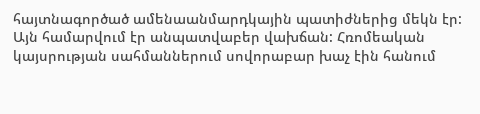հայտնագործած ամենաանմարդկային պատիժներից մեկն էր: Այն համարվում էր անպատվաբեր վախճան: Հռոմեական կայսրության սահմաններում սովորաբար խաչ էին հանում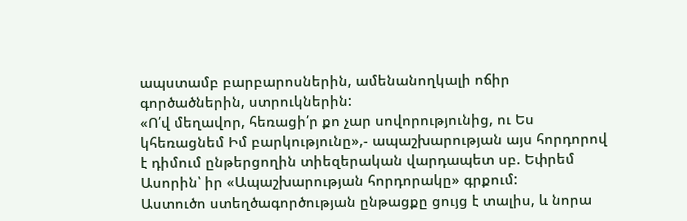ապստամբ բարբարոսներին, ամենանողկալի ոճիր գործածներին, ստրուկներին:
«Ո՛վ մեղավոր, հեռացի՛ր քո չար սովորությունից, ու Ես կհեռացնեմ Իմ բարկությունը»,- ապաշխարության այս հորդորով է դիմում ընթերցողին տիեզերական վարդապետ սբ. Եփրեմ Ասորին՝ իր «Ապաշխարության հորդորակը» գրքում:
Աստուծո ստեղծագործության ընթացքը ցույց է տալիս, և նորա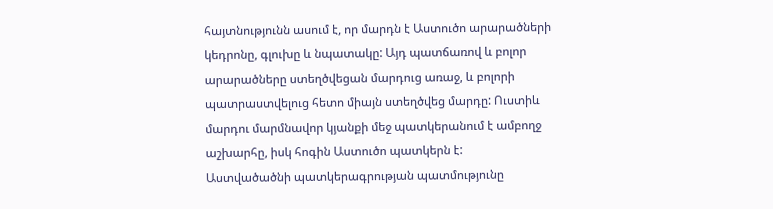հայտնությունն ասում է, որ մարդն է Աստուծո արարածների կեդրոնը, գլուխը և նպատակը: Այդ պատճառով և բոլոր արարածները ստեղծվեցան մարդուց առաջ, և բոլորի պատրաստվելուց հետո միայն ստեղծվեց մարդը: Ուստիև մարդու մարմնավոր կյանքի մեջ պատկերանում է ամբողջ աշխարհը, իսկ հոգին Աստուծո պատկերն է:
Աստվածածնի պատկերագրության պատմությունը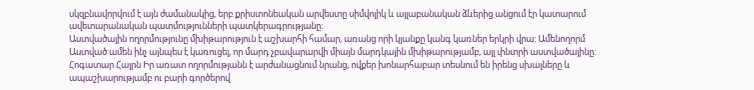սկզբնավորվում է այն ժամանակից, երբ քրիստոնեական արվեստը սիմվոլիկ և այլաբանական ձևերից անցում էր կատարում ավետարանական պատմությունների պատկերագրությանը:
Աստվածային ողորմությունը մխիթարություն է աշխարհի համար, առանց որի կյանքը կանգ կառներ երկրի վրա: Ամենողորմ Աստված ամեն ինչ այնպես է կառուցել, որ մարդ չբավարարվի միայն մարդկային մխիթարությամբ, այլ փնտրի աստվածայինը: Հոգատար Հայրն Իր առատ ողորմությանն է արժանացնում նրանց, ովքեր խոնարհաբար տեսնում են իրենց սխալները և ապաշխարությամբ ու բարի գործերով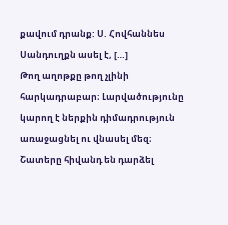քավում դրանք: Ս. Հովհաննես Սանդուղքն ասել է, […]
Թող աղոթքը թող չլինի հարկադրաբար։ Լարվածությունը կարող է ներքին դիմադրություն առաջացնել ու վնասել մեզ։ Շատերը հիվանդ են դարձել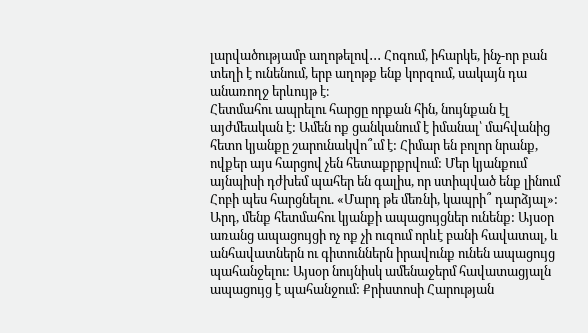լարվածությամբ աղոթելով․․․ Հոգում, իհարկե, ինչ-որ բան տեղի է ունենում, երբ աղոթք ենք կորզում, սակայն դա անառողջ երևույթ է։
Հետմահու ապրելու հարցը որքան հին, նույնքան էլ այժմեական է: Ամեն ոք ցանկանում է իմանալ՝ մահվանից հետո կյանքը շարունակվո՞ւմ է: Հիմար են բոլոր նրանք, ովքեր այս հարցով չեն հետաքրքրվում: Մեր կյանքում այնպիսի դժխեմ պահեր են գալիս, որ ստիպված ենք լինում Հոբի պես հարցնելու. «Մարդ թե մեռնի, կապրի՞ դարձյալ»: Արդ, մենք հետմահու կյանքի ապացույցներ ունենք: Այսօր առանց ապացույցի ոչ ոք չի ուզում որևէ բանի հավատալ, և անհավատներն ու գիտուններն իրավունք ունեն ապացույց պահանջելու: Այսօր նույնիսկ ամենաջերմ հավատացյալն ապացույց է պահանջում: Քրիստոսի Հարության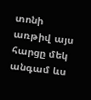տոնի առթիվ այս հարցը մեկ անգամ ևս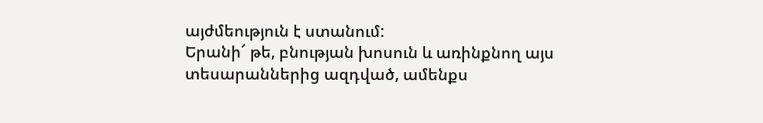այժմեություն է ստանում:
Երանի՜ թե, բնության խոսուն և առինքնող այս տեսարաններից ազդված, ամենքս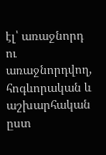էլ՝ առաջնորդ ու առաջնորդվող, հոգևորական և աշխարհական ըստ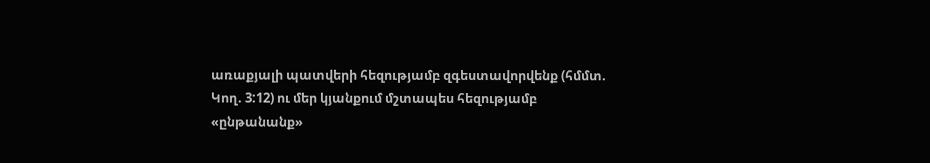առաքյալի պատվերի հեզությամբ զգեստավորվենք (հմմտ. Կող. 3:12) ու մեր կյանքում մշտապես հեզությամբ «ընթանանք»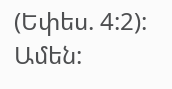(Եփես. 4:2): Ամեն: